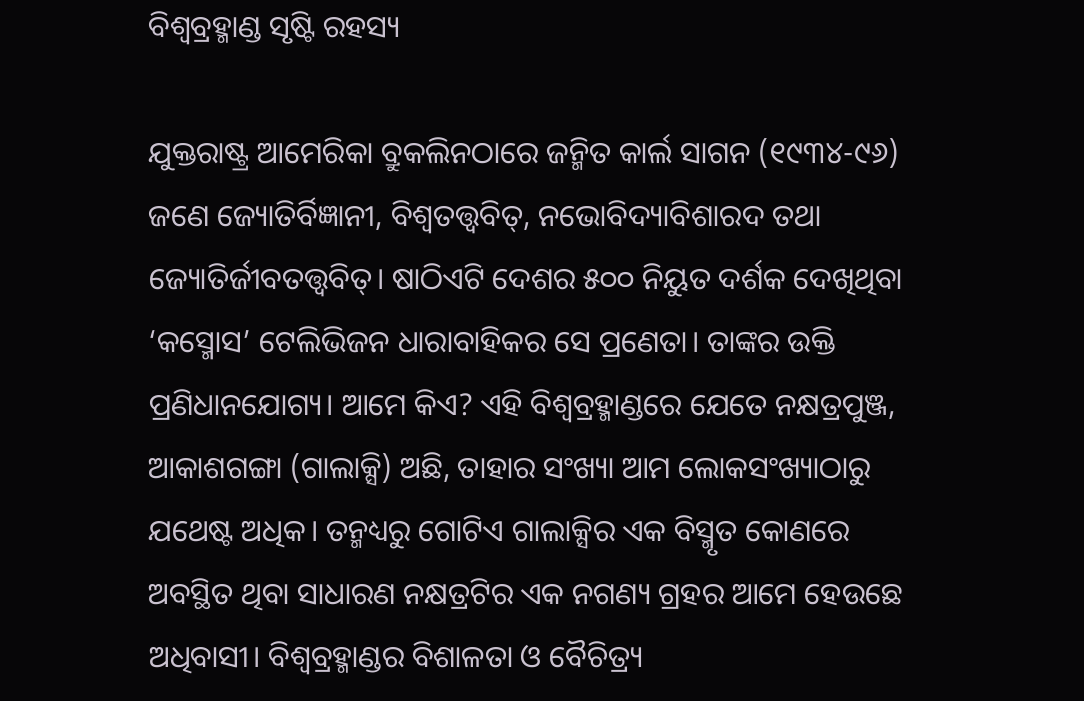ବିଶ୍ୱବ୍ରହ୍ମାଣ୍ଡ ସୃଷ୍ଟି ରହସ୍ୟ

ଯୁକ୍ତରାଷ୍ଟ୍ର ଆମେରିକା ବ୍ରୁକଲିନଠାରେ ଜନ୍ମିତ କାର୍ଲ ସାଗନ (୧୯୩୪-୯୬) ଜଣେ ଜ୍ୟୋତିର୍ବିଜ୍ଞାନୀ, ବିଶ୍ୱତତ୍ତ୍ୱବିତ୍‌, ନଭୋବିଦ୍ୟାବିଶାରଦ ତଥା ଜ୍ୟୋତିର୍ଜୀବତତ୍ତ୍ୱବିତ୍‌। ଷାଠିଏଟି ଦେଶର ୫୦୦ ନିୟୁତ ଦର୍ଶକ ଦେଖିଥିବା ‘କସ୍ମୋସ’ ଟେଲିଭିଜନ ଧାରାବାହିକର ସେ ପ୍ରଣେତା। ତାଙ୍କର ଉକ୍ତି ପ୍ରଣିଧାନଯୋଗ୍ୟ। ଆମେ କିଏ? ଏହି ବିଶ୍ୱବ୍ରହ୍ମାଣ୍ଡରେ ଯେତେ ନକ୍ଷତ୍ରପୁଞ୍ଜ, ଆକାଶଗଙ୍ଗା (ଗାଲାକ୍ସି) ଅଛି, ତାହାର ସଂଖ୍ୟା ଆମ ଲୋକସଂଖ୍ୟାଠାରୁ ଯଥେଷ୍ଟ ଅଧିକ। ତନ୍ମଧ୍ୟରୁ ଗୋଟିଏ ଗାଲାକ୍ସିର ଏକ ବିସ୍ମୃତ କୋଣରେ ଅବସ୍ଥିତ ଥିବା ସାଧାରଣ ନକ୍ଷତ୍ରଟିର ଏକ ନଗଣ୍ୟ ଗ୍ରହର ଆମେ ହେଉଛେ ଅଧିବାସୀ। ବିଶ୍ୱବ୍ରହ୍ମାଣ୍ଡର ବିଶାଳତା ଓ ବୈଚିତ୍ର୍ୟ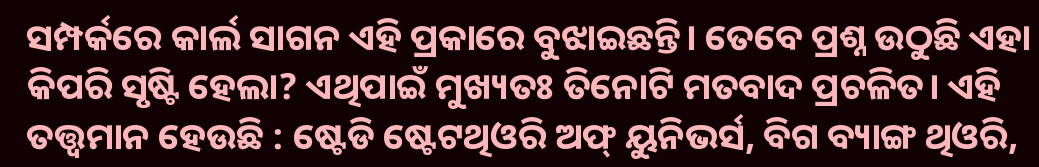ସମ୍ପର୍କରେ କାର୍ଲ ସାଗନ ଏହି ପ୍ରକାରେ ବୁଝାଇଛନ୍ତି। ତେବେ ପ୍ରଶ୍ନ ଉଠୁଛି ଏହା କିପରି ସୃଷ୍ଟି ହେଲା? ଏଥିପାଇଁ ମୁଖ୍ୟତଃ ତିନୋଟି ମତବାଦ ପ୍ରଚଳିତ। ଏହି ତତ୍ତ୍ୱମାନ ହେଉଛି : ଷ୍ଟେଡି ଷ୍ଟେଟଥିଓରି ଅଫ୍‌ ୟୁନିଭର୍ସ, ବିଗ ବ୍ୟାଙ୍ଗ ଥିଓରି,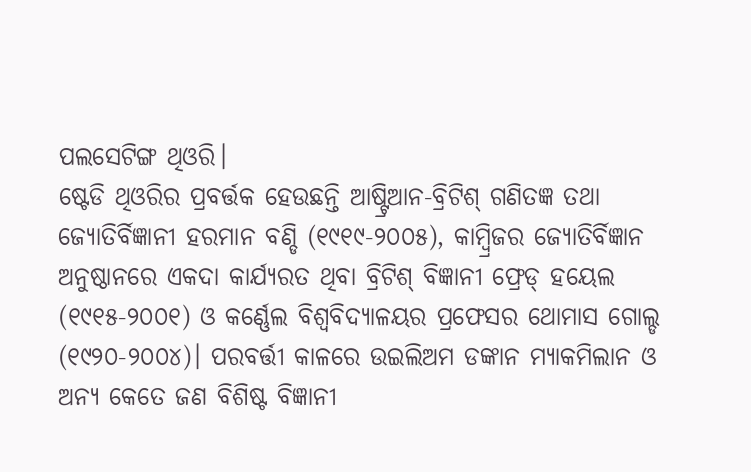ପଲସେଟିଙ୍ଗ ଥିଓରି।
ଷ୍ଟେଡି ଥିଓରିର ପ୍ରବର୍ତ୍ତକ ହେଉଛନ୍ତି ଆଷ୍ଟ୍ରିଆନ-ବ୍ରିଟିଶ୍‌ ଗଣିତଜ୍ଞ ତଥା ଜ୍ୟୋତିର୍ବିଜ୍ଞାନୀ ହରମାନ ବଣ୍ଡି (୧୯୧୯-୨୦୦୫), କାମ୍ବ୍ରିଜର ଜ୍ୟୋତିର୍ବିଜ୍ଞାନ ଅନୁଷ୍ଠାନରେ ଏକଦା କାର୍ଯ୍ୟରତ ଥିବା ବ୍ରିଟିଶ୍‌ ବିଜ୍ଞାନୀ ଫ୍ରେଡ୍‌ ହୟେଲ (୧୯୧୫-୨୦୦୧) ଓ କର୍ଣ୍ଣେଲ ବିଶ୍ୱବିଦ୍ୟାଳୟର ପ୍ରଫେସର ଥୋମାସ ଗୋଲ୍ଡ (୧୯୨୦-୨୦୦୪)। ପରବର୍ତ୍ତୀ କାଳରେ ଉଇଲିଅମ ଡଙ୍କାନ ମ୍ୟାକମିଲାନ ଓ ଅନ୍ୟ କେତେ ଜଣ ବିଶିଷ୍ଟ ବିଜ୍ଞାନୀ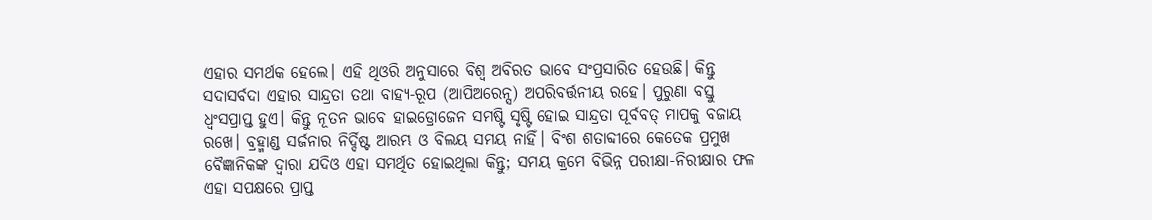ଏହାର ସମର୍ଥକ ହେଲେ। ଏହି ଥିଓରି ଅନୁସାରେ ବିଶ୍ୱ ଅବିରତ ଭାବେ ସଂପ୍ରସାରିତ ହେଉଛି। କିନ୍ତୁ ସଦାସର୍ବଦା ଏହାର ସାନ୍ଦ୍ରତା ତଥା ବାହ୍ୟ-ରୂପ (ଆପିଅରେନ୍ସ) ଅପରିବର୍ତ୍ତନୀୟ ରହେ। ପୁରୁଣା ବସ୍ତୁ ଧ୍ୱଂସପ୍ରାପ୍ତ ହୁଏ। କିନ୍ତୁ ନୂତନ ଭାବେ ହାଇଡ୍ରୋଜେନ ସମଷ୍ଟି ସୃଷ୍ଟି ହୋଇ ସାନ୍ଦ୍ରତା ପୂର୍ବବତ୍‌ ମାପକୁ ବଜାୟ ରଖେ। ବ୍ରହ୍ମାଣ୍ଡ ସର୍ଜନାର ନିର୍ଦ୍ଦିଷ୍ଟ ଆରମ୍ଭ ଓ ବିଲୟ ସମୟ ନାହିଁ। ବିଂଶ ଶତାବ୍ଦୀରେ କେତେକ ପ୍ରମୁଖ ବୈଜ୍ଞାନିକଙ୍କ ଦ୍ୱାରା ଯଦିଓ ଏହା ସମର୍ଥିତ ହୋଇଥିଲା କିନ୍ତୁ; ସମୟ କ୍ରମେ ବିଭିନ୍ନ ପରୀକ୍ଷା-ନିରୀକ୍ଷାର ଫଳ ଏହା ସପକ୍ଷରେ ପ୍ରାପ୍ତ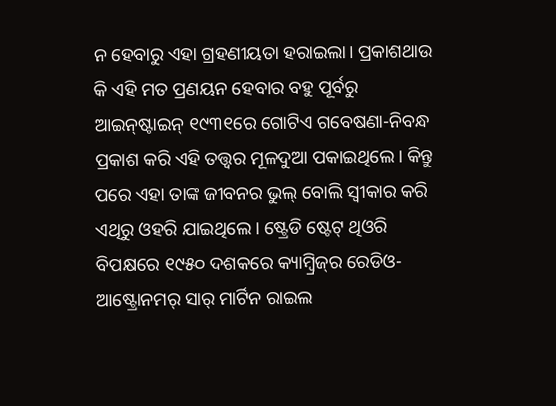ନ ହେବାରୁ ଏହା ଗ୍ରହଣୀୟତା ହରାଇଲା। ପ୍ରକାଶଥାଉ କି ଏହି ମତ ପ୍ରଣୟନ ହେବାର ବହୁ ପୂର୍ବରୁ ଆଇନ୍‌ଷ୍ଟାଇନ୍‌ ୧୯୩୧ରେ ଗୋଟିଏ ଗବେଷଣା-ନିବନ୍ଧ ପ୍ରକାଶ କରି ଏହି ତତ୍ତ୍ୱର ମୂଳଦୁଆ ପକାଇଥିଲେ। କିନ୍ତୁ ପରେ ଏହା ତାଙ୍କ ଜୀବନର ଭୁଲ୍‌ ବୋଲି ସ୍ବୀକାର କରି ଏଥିରୁ ଓହରି ଯାଇଥିଲେ। ଷ୍ଟ୍ରେଡି ଷ୍ଟେଟ୍‌ ଥିଓରି ବିପକ୍ଷରେ ୧୯୫୦ ଦଶକରେ କ୍ୟାମ୍ବ୍ରିଜ୍‌ର ରେଡିଓ-ଆଷ୍ଟ୍ରୋନମର୍‌ ସାର୍‌ ମାର୍ଟିନ ରାଇଲ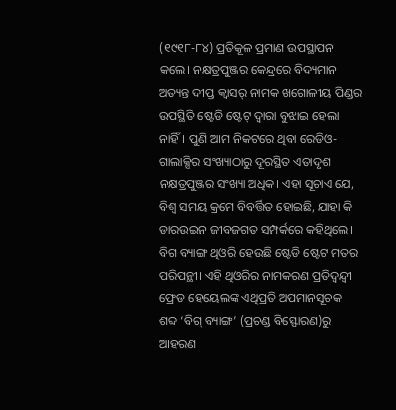(୧୯୧୮-୮୪) ପ୍ରତିକୂଳ ପ୍ରମାଣ ଉପସ୍ଥାପନ କଲେ। ନକ୍ଷତ୍ରପୁଞ୍ଜର କେନ୍ଦ୍ରରେ ବିଦ୍ୟମାନ ଅତ୍ୟନ୍ତ ଦୀପ୍ତ କ୍ୱାସର୍‌ ନାମକ ଖଗୋଳୀୟ ପିଣ୍ଡର ଉପସ୍ଥିତି ଷ୍ଟେଡି ଷ୍ଟେଟ୍‌ ଦ୍ୱାରା ବୁଝାଇ ହେଲା ନାହିଁ। ପୁଣି ଆମ ନିକଟରେ ଥିବା ରେଡିଓ-ଗାଲାକ୍ସିର ସଂଖ୍ୟାଠାରୁ ଦୂରସ୍ଥିତ ଏତାଦୃଶ ନକ୍ଷତ୍ରପୁଞ୍ଜର ସଂଖ୍ୟା ଅଧିକ। ଏହା ସୂଚାଏ ଯେ, ବିଶ୍ୱ ସମୟ କ୍ରମେ ବିବର୍ତ୍ତିତ ହୋଇଛି, ଯାହା କି ଡାରଉଇନ ଜୀବଜଗତ ସମ୍ପର୍କରେ କହିଥିଲେ।
ବିଗ ବ୍ୟାଙ୍ଗ ଥିଓରି ହେଉଛି ଷ୍ଟେଡି ଷ୍ଟେଟ ମତର ପରିପନ୍ଥୀ। ଏହି ଥିଓରିର ନାମକରଣ ପ୍ରତିଦ୍ୱନ୍ଦ୍ୱୀ ଫ୍ରେଡ ହେୟେଲଙ୍କ ଏଥିପ୍ରତି ଅପମାନସୂଚକ ଶବ୍ଦ ‘ବିଗ୍‌ ବ୍ୟାଙ୍ଗ’ (ପ୍ରଚଣ୍ଡ ବିସ୍ଫୋରଣ)ରୁ ଆହରଣ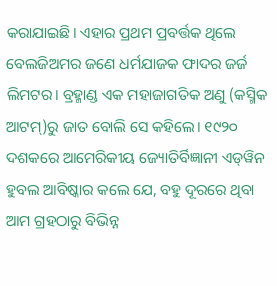କରାଯାଇଛି। ଏହାର ପ୍ରଥମ ପ୍ରବର୍ତ୍ତକ ଥିଲେ ବେଲଜିଅମର ଜଣେ ଧର୍ମଯାଜକ ଫାଦର ଜର୍ଜ ଲିମଟର। ବ୍ରହ୍ମାଣ୍ଡ ଏକ ମହାଜାଗତିକ ଅଣୁ (କସ୍ମିକ ଆଟମ୍‌)ରୁ ଜାତ ବୋଲି ସେ କହିଲେ। ୧୯୨୦ ଦଶକରେ ଆମେରିକୀୟ ଜ୍ୟୋତିର୍ବିଜ୍ଞାନୀ ଏଡ୍‌ୱିନ ହୁବଲ ଆବିଷ୍କାର କଲେ ଯେ, ବହୁ ଦୂରରେ ଥିବା ଆମ ଗ୍ରହଠାରୁ ବିଭିନ୍ନ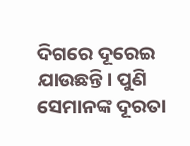ଦିଗରେ ଦୂରେଇ ଯାଉଛନ୍ତି। ପୁଣି ସେମାନଙ୍କ ଦୂରତା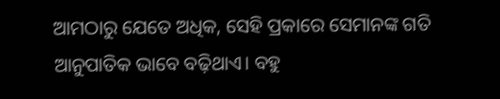ଆମଠାରୁ ଯେତେ ଅଧିକ, ସେହି ପ୍ରକାରେ ସେମାନଙ୍କ ଗତି ଆନୁପାତିକ ଭାବେ ବଢ଼ିଥାଏ। ବହୁ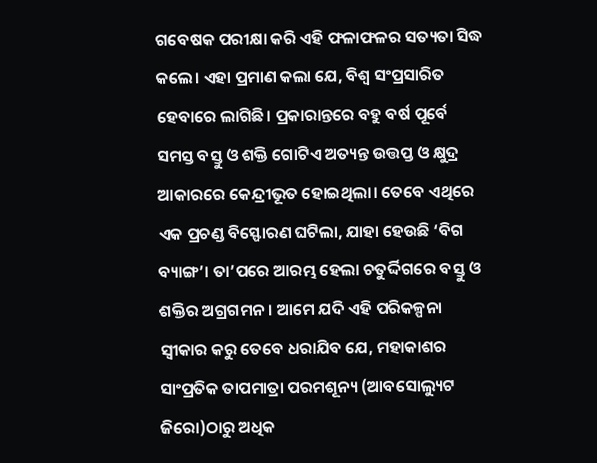ଗବେଷକ ପରୀକ୍ଷା କରି ଏହି ଫଳାଫଳର ସତ୍ୟତା ସିଦ୍ଧ କଲେ। ଏହା ପ୍ରମାଣ କଲା ଯେ, ବିଶ୍ୱ ସଂପ୍ରସାରିତ ହେବାରେ ଲାଗିଛି। ପ୍ରକାରାନ୍ତରେ ବହୁ ବର୍ଷ ପୂର୍ବେ ସମସ୍ତ ବସ୍ତୁ ଓ ଶକ୍ତି ଗୋଟିଏ ଅତ୍ୟନ୍ତ ଉତ୍ତପ୍ତ ଓ କ୍ଷୁଦ୍ର ଆକାରରେ କେନ୍ଦ୍ରୀଭୂତ ହୋଇଥିଲା। ତେବେ ଏଥିରେ ଏକ ପ୍ରଚଣ୍ଡ ବିସ୍ଫୋରଣ ଘଟିଲା, ଯାହା ହେଉଛି ‘ବିଗ ବ୍ୟାଙ୍ଗ’। ତା’ପରେ ଆରମ୍ଭ ହେଲା ଚତୁର୍ଦ୍ଦିଗରେ ବସ୍ତୁ ଓ ଶକ୍ତିର ଅଗ୍ରଗମନ। ଆମେ ଯଦି ଏହି ପରିକଳ୍ପନା ସ୍ବୀକାର କରୁ ତେବେ ଧରାଯିବ ଯେ, ମହାକାଶର ସାଂପ୍ରତିକ ତାପମାତ୍ରା ପରମଶୂନ୍ୟ (ଆବସୋଲ୍ୟୁଟ ଜିରୋ)ଠାରୁ ଅଧିକ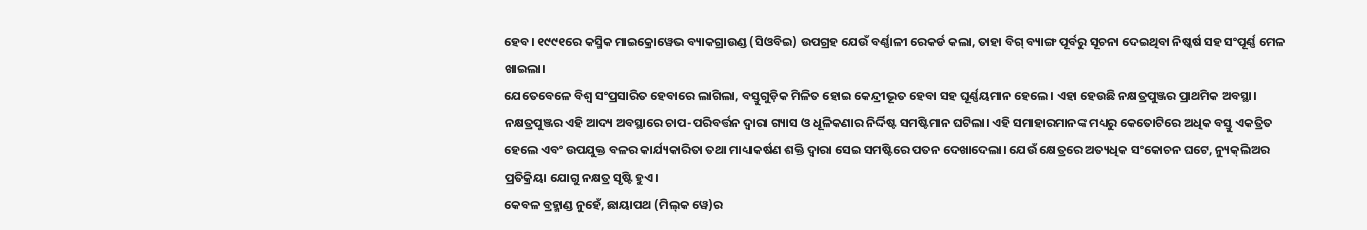ହେବ। ୧୯୯୧ରେ କସ୍ମିକ ମାଇକ୍ରୋୱେଭ ବ୍ୟାକଗ୍ରାଉଣ୍ଡ (ସିଓବିଇ) ଉପଗ୍ରହ ଯେଉଁ ବର୍ଣ୍ଣାଳୀ ରେକର୍ଡ କଲା, ତାହା ବିଗ୍‌ ବ୍ୟାଙ୍ଗ ପୂର୍ବରୁ ସୂଚନା ଦେଇଥିବା ନିଷ୍କର୍ଷ ସହ ସଂପୂର୍ଣ୍ଣ ମେଳ ଖାଇଲା।
ଯେତେବେଳେ ବିଶ୍ୱ ସଂପ୍ରସାରିତ ହେବାରେ ଲାଗିଲା, ବସ୍ତୁଗୁଡ଼ିକ ମିଳିତ ହୋଇ କେନ୍ଦ୍ରୀଭୂତ ହେବା ସହ ଘୂର୍ଣ୍ଣୟମାନ ହେଲେ। ଏହା ହେଉଛି ନକ୍ଷତ୍ରପୁଞ୍ଜର ପ୍ରାଥମିକ ଅବସ୍ଥା। ନକ୍ଷତ୍ରପୁଞ୍ଜର ଏହି ଆଦ୍ୟ ଅବସ୍ଥାରେ ଚାପ-ପରିବର୍ତ୍ତନ ଦ୍ୱାରା ଗ୍ୟାସ ଓ ଧୂଳିକଣାର ନିର୍ଦ୍ଦିଷ୍ଟ ସମଷ୍ଟିମାନ ଘଟିଲା। ଏହି ସମାହାରମାନଙ୍କ ମଧ୍ୟରୁ କେତୋଟିରେ ଅଧିକ ବସ୍ତୁ ଏକତ୍ରିତ ହେଲେ ଏବଂ ଉପଯୁକ୍ତ ବଳର କାର୍ଯ୍ୟକାରିତା ତଥା ମାଧ୍ୟାକର୍ଷଣ ଶକ୍ତି ଦ୍ୱାରା ସେଇ ସମଷ୍ଟିରେ ପତନ ଦେଖାଦେଲା। ଯେଉଁ କ୍ଷେତ୍ରରେ ଅତ୍ୟଧିକ ସଂକୋଚନ ଘଟେ, ନ୍ୟୁକ୍‌ଲିଅର ପ୍ରତିକ୍ରିୟା ଯୋଗୁ ନକ୍ଷତ୍ର ସୃଷ୍ଟି ହୁଏ।
କେବଳ ବ୍ରହ୍ମାଣ୍ଡ ନୁହେଁ, ଛାୟାପଥ (ମିଲ୍‌କ ୱେ)ର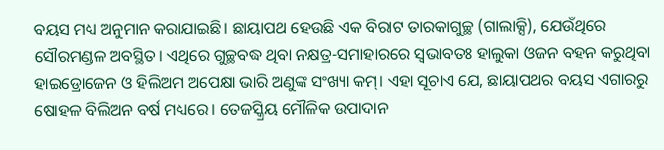ବୟସ ମଧ୍ୟ ଅନୁମାନ କରାଯାଇଛି। ଛାୟାପଥ ହେଉଛି ଏକ ବିରାଟ ତାରକାଗୁଚ୍ଛ (ଗାଲାକ୍ସି), ଯେଉଁଥିରେ ସୌରମଣ୍ଡଳ ଅବସ୍ଥିତ। ଏଥିରେ ଗୁଚ୍ଛବଦ୍ଧ ଥିବା ନକ୍ଷତ୍ର-ସମାହାରରେ ସ୍ବଭାବତଃ ହାଲୁକା ଓଜନ ବହନ କରୁଥିବା ହାଇଡ୍ରୋଜେନ ଓ ହିଲିଅମ ଅପେକ୍ଷା ଭାରି ଅଣୁଙ୍କ ସଂଖ୍ୟା କମ୍‌। ଏହା ସୂଚାଏ ଯେ, ଛାୟାପଥର ବୟସ ଏଗାରରୁ ଷୋହଳ ବିଲିଅନ ବର୍ଷ ମଧ୍ୟରେ। ତେଜସ୍କ୍ରିୟ ମୌଳିକ ଉପାଦାନ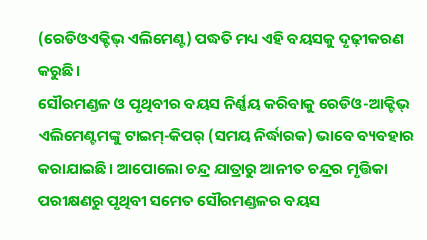(ରେଡିଓଏକ୍ଟିଭ୍‌ ଏଲିମେଣ୍ଟ) ପଦ୍ଧତି ମଧ୍ୟ ଏହି ବୟସକୁ ଦୃଢ଼ୀକରଣ କରୁଛି।
ସୌରମଣ୍ଡଳ ଓ ପୃଥିବୀର ବୟସ ନିର୍ଣ୍ଣୟ କରିବାକୁ ରେଡିଓ-ଆକ୍ଟିଭ୍‌ ଏଲିମେଣ୍ଟମଙ୍କୁ ଟାଇମ୍‌-କିପର୍‌ (ସମୟ ନିର୍ଦ୍ଧାରକ) ଭାବେ ବ୍ୟବହାର କରାଯାଇଛି। ଆପୋଲୋ ଚନ୍ଦ୍ର ଯାତ୍ରାରୁ ଆନୀତ ଚନ୍ଦ୍ରର ମୃତ୍ତିକା ପରୀକ୍ଷଣରୁ ପୃଥିବୀ ସମେତ ସୌରମଣ୍ଡଳର ବୟସ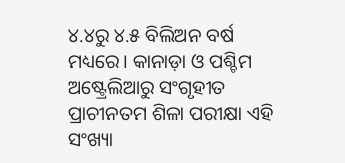୪.୪ରୁ ୪.୫ ବିଲିଅନ ବର୍ଷ ମଧ୍ୟରେ। କାନାଡ଼ା ଓ ପଶ୍ଚିମ ଅଷ୍ଟ୍ରେଲିଆରୁ ସଂଗୃହୀତ ପ୍ରାଚୀନତମ ଶିଳା ପରୀକ୍ଷା ଏହି ସଂଖ୍ୟା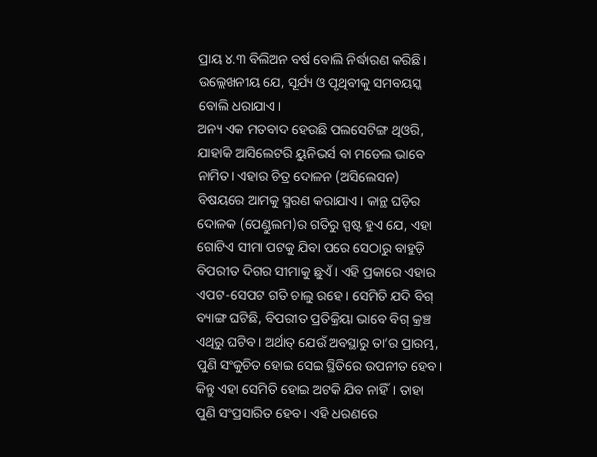ପ୍ରାୟ ୪.୩ ବିଲିଅନ ବର୍ଷ ବୋଲି ନିର୍ଦ୍ଧାରଣ କରିଛି। ଉଲ୍ଲେଖନୀୟ ଯେ, ସୂର୍ଯ୍ୟ ଓ ପୃଥିବୀକୁ ସମବୟସ୍କ ବୋଲି ଧରାଯାଏ।
ଅନ୍ୟ ଏକ ମତବାଦ ହେଉଛି ପଲସେଟିଙ୍ଗ ଥିଓରି, ଯାହାକି ଆସିଲେଟରି ୟୁନିଭର୍ସ ବା ମଡେଲ ଭାବେ ନାମିତ। ଏହାର ଚିତ୍ର ଦୋଳନ (ଅସିଲେସନ) ବିଷୟରେ ଆମକୁ ସ୍ମରଣ କରାଯାଏ। କାନ୍ଥ ଘଡ଼ିର ଦୋଳକ (ପେଣ୍ଡୁଲମ)ର ଗତିରୁ ସ୍ପଷ୍ଟ ହୁଏ ଯେ, ଏହା ଗୋଟିଏ ସୀମା ପଟକୁ ଯିବା ପରେ ସେଠାରୁ ବାହୁଡ଼ି ବିପରୀତ ଦିଗର ସୀମାକୁ ଛୁଏଁ। ଏହି ପ୍ରକାରେ ଏହାର ଏପଟ-ସେପଟ ଗତି ଚାଲୁ ରହେ। ସେମିତି ଯଦି ବିଗ୍‌ ବ୍ୟାଙ୍ଗ ଘଟିଛି, ବିପରୀତ ପ୍ରତିକ୍ରିୟା ଭାବେ ବିଗ୍‌ କ୍ରଞ୍ଚ ଏଥିରୁ ଘଟିବ। ଅର୍ଥାତ୍‌ ଯେଉଁ ଅବସ୍ଥାରୁ ତା’ର ପ୍ରାରମ୍ଭ, ପୁଣି ସଂକୁଚିତ ହୋଇ ସେଇ ସ୍ଥିତିରେ ଉପନୀତ ହେବ। କିନ୍ତୁ ଏହା ସେମିତି ହୋଇ ଅଟକି ଯିବ ନାହିଁ। ତାହା ପୁଣି ସଂପ୍ରସାରିତ ହେବ। ଏହି ଧରଣରେ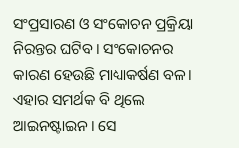ସଂପ୍ରସାରଣ ଓ ସଂକୋଚନ ପ୍ରକ୍ରିୟା ନିରନ୍ତର ଘଟିବ। ସଂକୋଚନର କାରଣ ହେଉଛି ମାଧ୍ୟାକର୍ଷଣ ବଳ। ଏହାର ସମର୍ଥକ ବି ଥିଲେ ଆଇନଷ୍ଟାଇନ। ସେ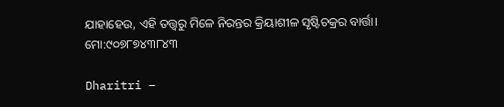ଯାହାହେଉ, ଏହି ତତ୍ତ୍ୱରୁ ମିଳେ ନିରନ୍ତର କ୍ରିୟାଶୀଳ ସୃଷ୍ଟିଚକ୍ରର ବାର୍ତ୍ତା।
ମୋ:୯୦୭୮୭୪୩୮୪୩

Dharitri –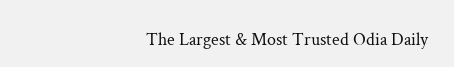The Largest & Most Trusted Odia Daily